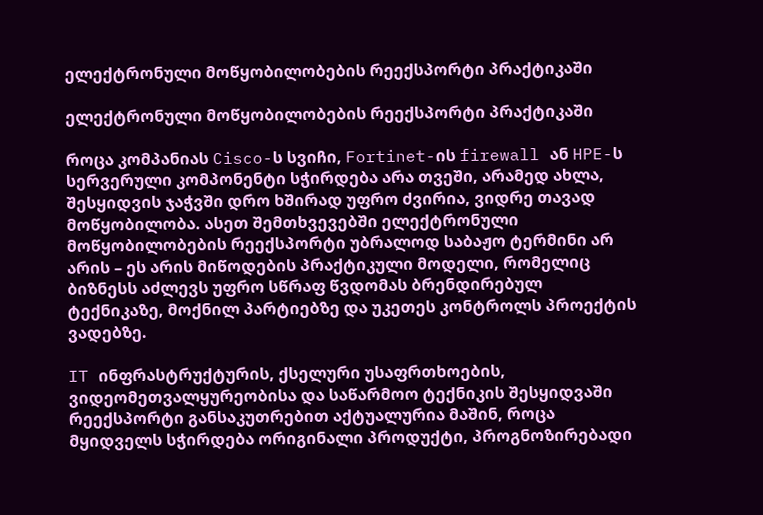ელექტრონული მოწყობილობების რეექსპორტი პრაქტიკაში

ელექტრონული მოწყობილობების რეექსპორტი პრაქტიკაში

როცა კომპანიას Cisco-ს სვიჩი, Fortinet-ის firewall ან HPE-ს სერვერული კომპონენტი სჭირდება არა თვეში, არამედ ახლა, შესყიდვის ჯაჭვში დრო ხშირად უფრო ძვირია, ვიდრე თავად მოწყობილობა. ასეთ შემთხვევებში ელექტრონული მოწყობილობების რეექსპორტი უბრალოდ საბაჟო ტერმინი არ არის – ეს არის მიწოდების პრაქტიკული მოდელი, რომელიც ბიზნესს აძლევს უფრო სწრაფ წვდომას ბრენდირებულ ტექნიკაზე, მოქნილ პარტიებზე და უკეთეს კონტროლს პროექტის ვადებზე.

IT ინფრასტრუქტურის, ქსელური უსაფრთხოების, ვიდეომეთვალყურეობისა და საწარმოო ტექნიკის შესყიდვაში რეექსპორტი განსაკუთრებით აქტუალურია მაშინ, როცა მყიდველს სჭირდება ორიგინალი პროდუქტი, პროგნოზირებადი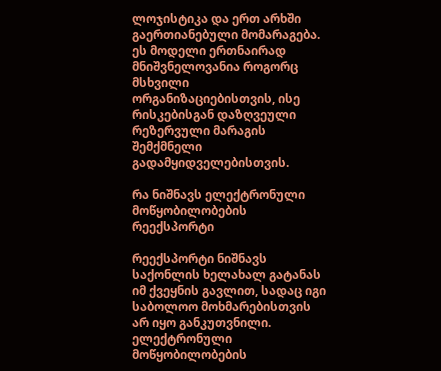ლოჯისტიკა და ერთ არხში გაერთიანებული მომარაგება. ეს მოდელი ერთნაირად მნიშვნელოვანია როგორც მსხვილი ორგანიზაციებისთვის, ისე რისკებისგან დაზღვეული რეზერვული მარაგის შემქმნელი გადამყიდველებისთვის.

რა ნიშნავს ელექტრონული მოწყობილობების რეექსპორტი

რეექსპორტი ნიშნავს საქონლის ხელახალ გატანას იმ ქვეყნის გავლით, სადაც იგი საბოლოო მოხმარებისთვის არ იყო განკუთვნილი. ელექტრონული მოწყობილობების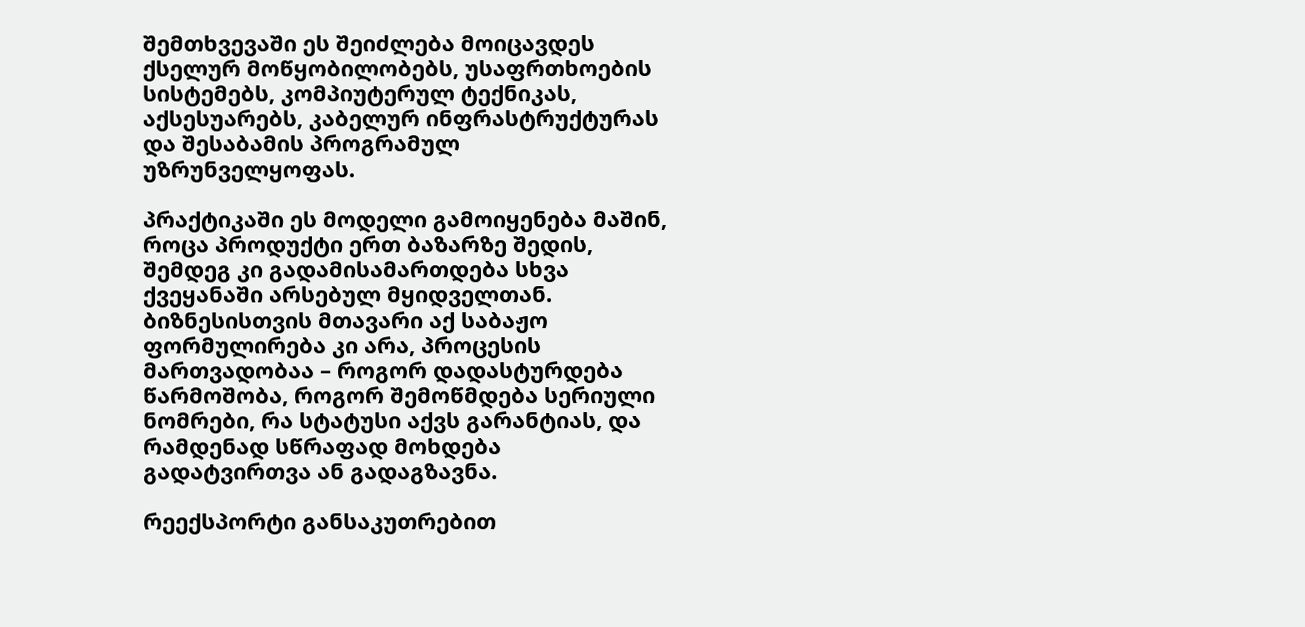შემთხვევაში ეს შეიძლება მოიცავდეს ქსელურ მოწყობილობებს, უსაფრთხოების სისტემებს, კომპიუტერულ ტექნიკას, აქსესუარებს, კაბელურ ინფრასტრუქტურას და შესაბამის პროგრამულ უზრუნველყოფას.

პრაქტიკაში ეს მოდელი გამოიყენება მაშინ, როცა პროდუქტი ერთ ბაზარზე შედის, შემდეგ კი გადამისამართდება სხვა ქვეყანაში არსებულ მყიდველთან. ბიზნესისთვის მთავარი აქ საბაჟო ფორმულირება კი არა, პროცესის მართვადობაა – როგორ დადასტურდება წარმოშობა, როგორ შემოწმდება სერიული ნომრები, რა სტატუსი აქვს გარანტიას, და რამდენად სწრაფად მოხდება გადატვირთვა ან გადაგზავნა.

რეექსპორტი განსაკუთრებით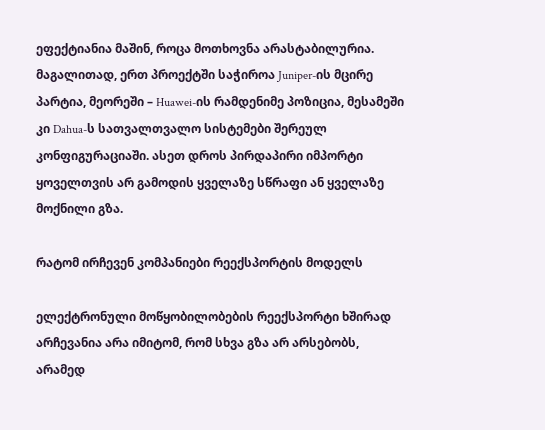ეფექტიანია მაშინ, როცა მოთხოვნა არასტაბილურია. მაგალითად, ერთ პროექტში საჭიროა Juniper-ის მცირე პარტია, მეორეში – Huawei-ის რამდენიმე პოზიცია, მესამეში კი Dahua-ს სათვალთვალო სისტემები შერეულ კონფიგურაციაში. ასეთ დროს პირდაპირი იმპორტი ყოველთვის არ გამოდის ყველაზე სწრაფი ან ყველაზე მოქნილი გზა.

რატომ ირჩევენ კომპანიები რეექსპორტის მოდელს

ელექტრონული მოწყობილობების რეექსპორტი ხშირად არჩევანია არა იმიტომ, რომ სხვა გზა არ არსებობს, არამედ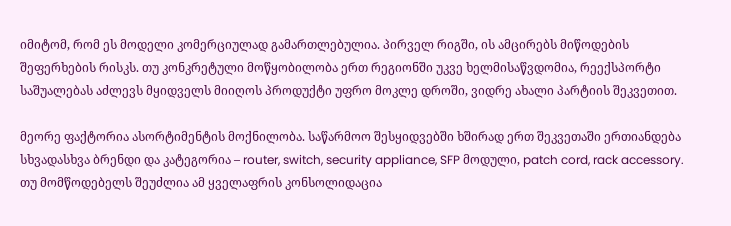იმიტომ, რომ ეს მოდელი კომერციულად გამართლებულია. პირველ რიგში, ის ამცირებს მიწოდების შეფერხების რისკს. თუ კონკრეტული მოწყობილობა ერთ რეგიონში უკვე ხელმისაწვდომია, რეექსპორტი საშუალებას აძლევს მყიდველს მიიღოს პროდუქტი უფრო მოკლე დროში, ვიდრე ახალი პარტიის შეკვეთით.

მეორე ფაქტორია ასორტიმენტის მოქნილობა. საწარმოო შესყიდვებში ხშირად ერთ შეკვეთაში ერთიანდება სხვადასხვა ბრენდი და კატეგორია – router, switch, security appliance, SFP მოდული, patch cord, rack accessory. თუ მომწოდებელს შეუძლია ამ ყველაფრის კონსოლიდაცია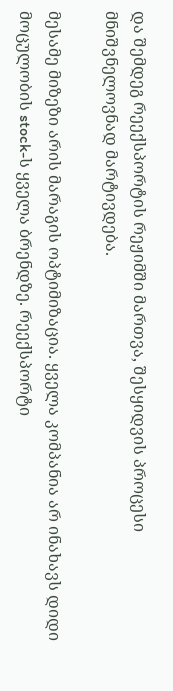და შემდეგ რეექსპორტის რეჟიმში მართვა, შესყიდვის პროცესი მნიშვნელოვნად მარტივდება.

მესამე მიზეზი არის მარაგის ოპტიმიზაცია. ყველა კომპანია არ ინახავს დიდი მოცულობის stock-ს ყველა ბრენდზე. რეექსპორტი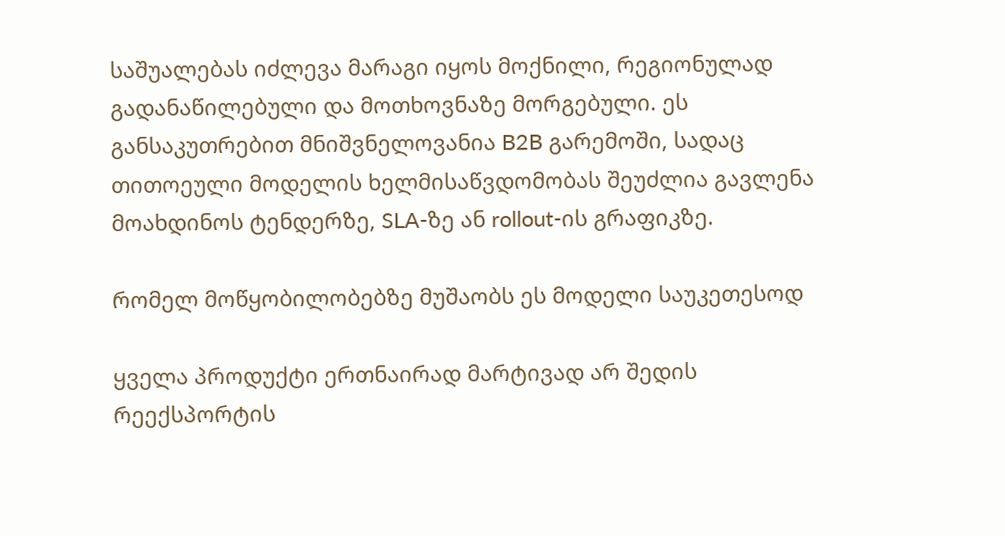საშუალებას იძლევა მარაგი იყოს მოქნილი, რეგიონულად გადანაწილებული და მოთხოვნაზე მორგებული. ეს განსაკუთრებით მნიშვნელოვანია B2B გარემოში, სადაც თითოეული მოდელის ხელმისაწვდომობას შეუძლია გავლენა მოახდინოს ტენდერზე, SLA-ზე ან rollout-ის გრაფიკზე.

რომელ მოწყობილობებზე მუშაობს ეს მოდელი საუკეთესოდ

ყველა პროდუქტი ერთნაირად მარტივად არ შედის რეექსპორტის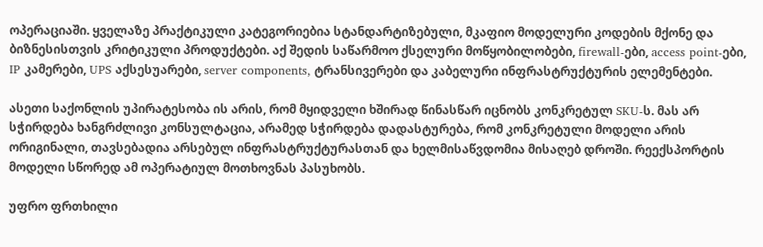ოპერაციაში. ყველაზე პრაქტიკული კატეგორიებია სტანდარტიზებული, მკაფიო მოდელური კოდების მქონე და ბიზნესისთვის კრიტიკული პროდუქტები. აქ შედის საწარმოო ქსელური მოწყობილობები, firewall-ები, access point-ები, IP კამერები, UPS აქსესუარები, server components, ტრანსივერები და კაბელური ინფრასტრუქტურის ელემენტები.

ასეთი საქონლის უპირატესობა ის არის, რომ მყიდველი ხშირად წინასწარ იცნობს კონკრეტულ SKU-ს. მას არ სჭირდება ხანგრძლივი კონსულტაცია, არამედ სჭირდება დადასტურება, რომ კონკრეტული მოდელი არის ორიგინალი, თავსებადია არსებულ ინფრასტრუქტურასთან და ხელმისაწვდომია მისაღებ დროში. რეექსპორტის მოდელი სწორედ ამ ოპერატიულ მოთხოვნას პასუხობს.

უფრო ფრთხილი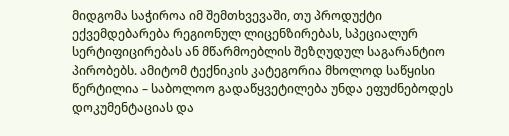მიდგომა საჭიროა იმ შემთხვევაში, თუ პროდუქტი ექვემდებარება რეგიონულ ლიცენზირებას, სპეციალურ სერტიფიცირებას ან მწარმოებლის შეზღუდულ საგარანტიო პირობებს. ამიტომ ტექნიკის კატეგორია მხოლოდ საწყისი წერტილია – საბოლოო გადაწყვეტილება უნდა ეფუძნებოდეს დოკუმენტაციას და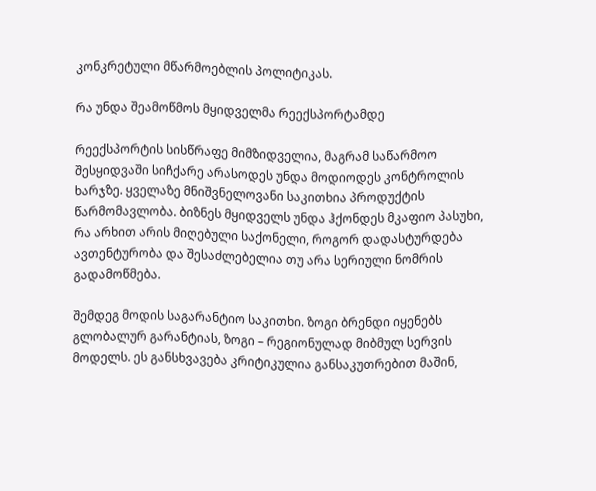კონკრეტული მწარმოებლის პოლიტიკას.

რა უნდა შეამოწმოს მყიდველმა რეექსპორტამდე

რეექსპორტის სისწრაფე მიმზიდველია, მაგრამ საწარმოო შესყიდვაში სიჩქარე არასოდეს უნდა მოდიოდეს კონტროლის ხარჯზე. ყველაზე მნიშვნელოვანი საკითხია პროდუქტის წარმომავლობა. ბიზნეს მყიდველს უნდა ჰქონდეს მკაფიო პასუხი, რა არხით არის მიღებული საქონელი, როგორ დადასტურდება ავთენტურობა და შესაძლებელია თუ არა სერიული ნომრის გადამოწმება.

შემდეგ მოდის საგარანტიო საკითხი. ზოგი ბრენდი იყენებს გლობალურ გარანტიას, ზოგი – რეგიონულად მიბმულ სერვის მოდელს. ეს განსხვავება კრიტიკულია განსაკუთრებით მაშინ,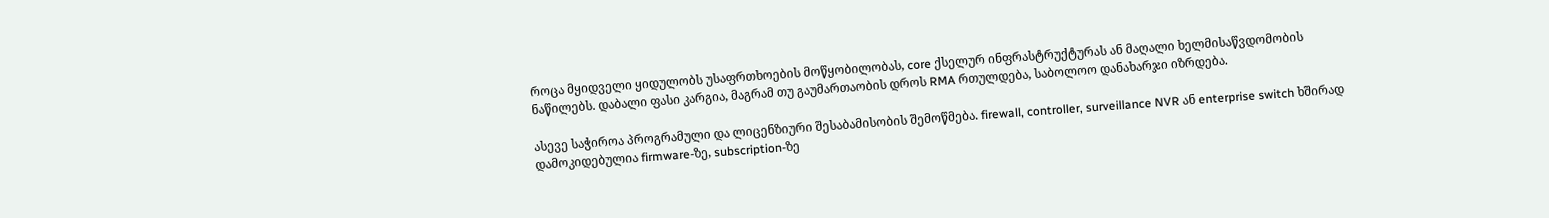როცა მყიდველი ყიდულობს უსაფრთხოების მოწყობილობას, core ქსელურ ინფრასტრუქტურას ან მაღალი ხელმისაწვდომობის ნაწილებს. დაბალი ფასი კარგია, მაგრამ თუ გაუმართაობის დროს RMA რთულდება, საბოლოო დანახარჯი იზრდება.

ასევე საჭიროა პროგრამული და ლიცენზიური შესაბამისობის შემოწმება. firewall, controller, surveillance NVR ან enterprise switch ხშირად დამოკიდებულია firmware-ზე, subscription-ზე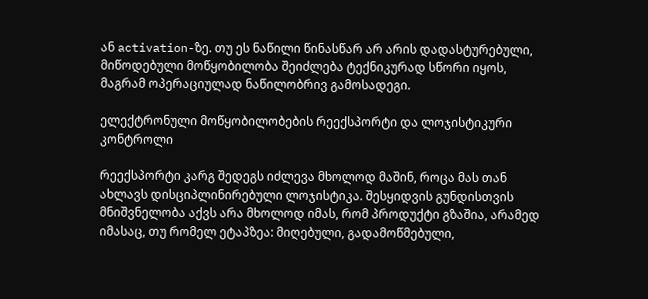ან activation-ზე. თუ ეს ნაწილი წინასწარ არ არის დადასტურებული, მიწოდებული მოწყობილობა შეიძლება ტექნიკურად სწორი იყოს, მაგრამ ოპერაციულად ნაწილობრივ გამოსადეგი.

ელექტრონული მოწყობილობების რეექსპორტი და ლოჯისტიკური კონტროლი

რეექსპორტი კარგ შედეგს იძლევა მხოლოდ მაშინ, როცა მას თან ახლავს დისციპლინირებული ლოჯისტიკა. შესყიდვის გუნდისთვის მნიშვნელობა აქვს არა მხოლოდ იმას, რომ პროდუქტი გზაშია, არამედ იმასაც, თუ რომელ ეტაპზეა: მიღებული, გადამოწმებული,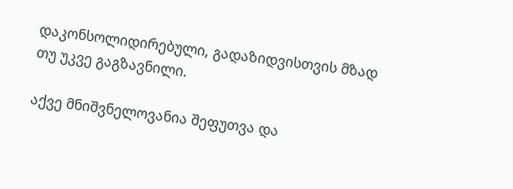დაკონსოლიდირებული, გადაზიდვისთვის მზად თუ უკვე გაგზავნილი.

აქვე მნიშვნელოვანია შეფუთვა და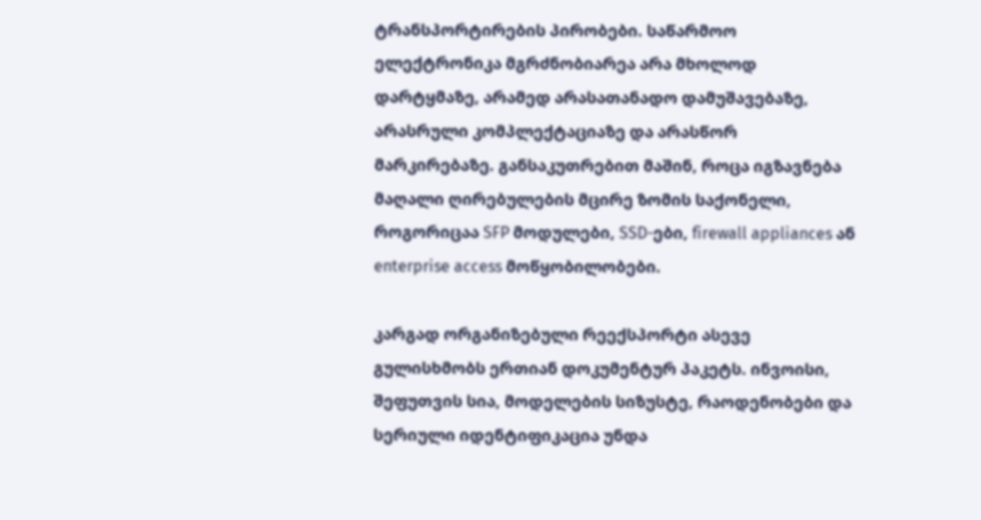ტრანსპორტირების პირობები. საწარმოო ელექტრონიკა მგრძნობიარეა არა მხოლოდ დარტყმაზე, არამედ არასათანადო დამუშავებაზე, არასრული კომპლექტაციაზე და არასწორ მარკირებაზე. განსაკუთრებით მაშინ, როცა იგზავნება მაღალი ღირებულების მცირე ზომის საქონელი, როგორიცაა SFP მოდულები, SSD-ები, firewall appliances ან enterprise access მოწყობილობები.

კარგად ორგანიზებული რეექსპორტი ასევე გულისხმობს ერთიან დოკუმენტურ პაკეტს. ინვოისი, შეფუთვის სია, მოდელების სიზუსტე, რაოდენობები და სერიული იდენტიფიკაცია უნდა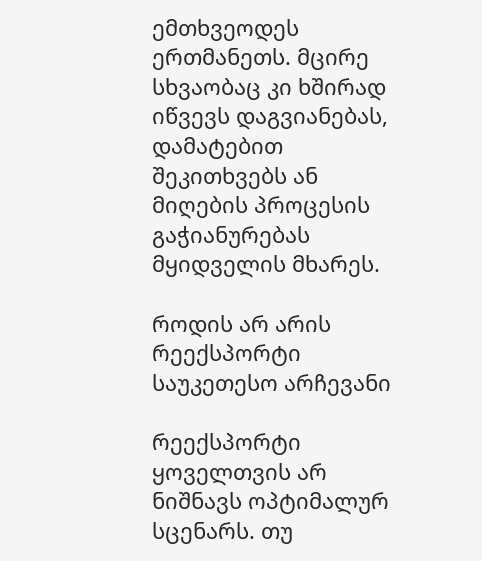ემთხვეოდეს ერთმანეთს. მცირე სხვაობაც კი ხშირად იწვევს დაგვიანებას, დამატებით შეკითხვებს ან მიღების პროცესის გაჭიანურებას მყიდველის მხარეს.

როდის არ არის რეექსპორტი საუკეთესო არჩევანი

რეექსპორტი ყოველთვის არ ნიშნავს ოპტიმალურ სცენარს. თუ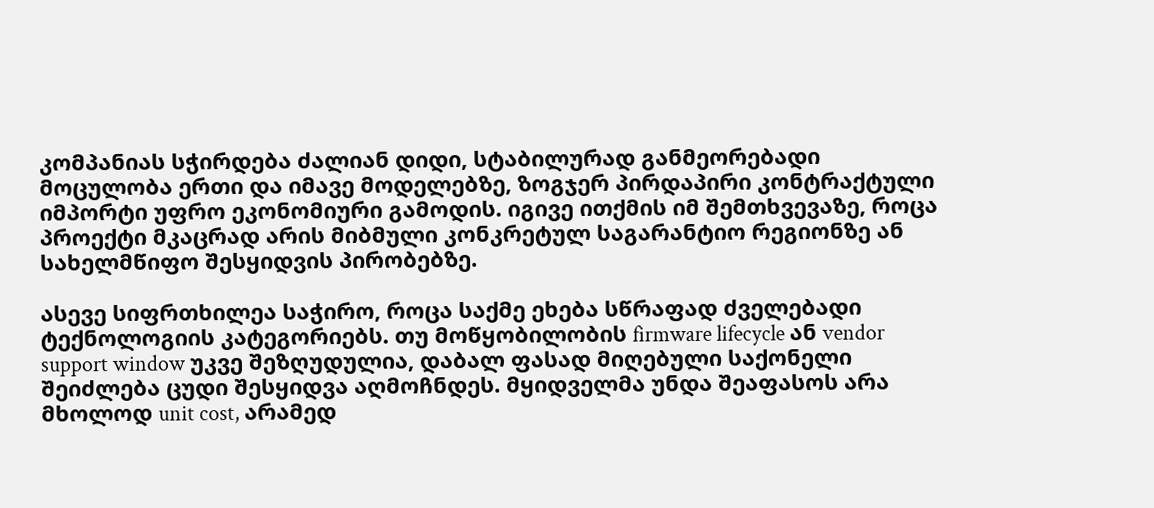კომპანიას სჭირდება ძალიან დიდი, სტაბილურად განმეორებადი მოცულობა ერთი და იმავე მოდელებზე, ზოგჯერ პირდაპირი კონტრაქტული იმპორტი უფრო ეკონომიური გამოდის. იგივე ითქმის იმ შემთხვევაზე, როცა პროექტი მკაცრად არის მიბმული კონკრეტულ საგარანტიო რეგიონზე ან სახელმწიფო შესყიდვის პირობებზე.

ასევე სიფრთხილეა საჭირო, როცა საქმე ეხება სწრაფად ძველებადი ტექნოლოგიის კატეგორიებს. თუ მოწყობილობის firmware lifecycle ან vendor support window უკვე შეზღუდულია, დაბალ ფასად მიღებული საქონელი შეიძლება ცუდი შესყიდვა აღმოჩნდეს. მყიდველმა უნდა შეაფასოს არა მხოლოდ unit cost, არამედ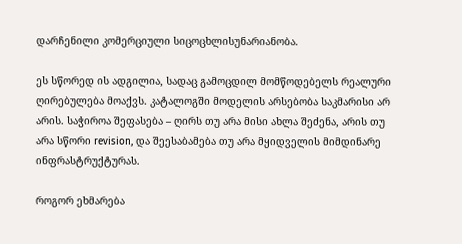დარჩენილი კომერციული სიცოცხლისუნარიანობა.

ეს სწორედ ის ადგილია, სადაც გამოცდილ მომწოდებელს რეალური ღირებულება მოაქვს. კატალოგში მოდელის არსებობა საკმარისი არ არის. საჭიროა შეფასება – ღირს თუ არა მისი ახლა შეძენა, არის თუ არა სწორი revision, და შეესაბამება თუ არა მყიდველის მიმდინარე ინფრასტრუქტურას.

როგორ ეხმარება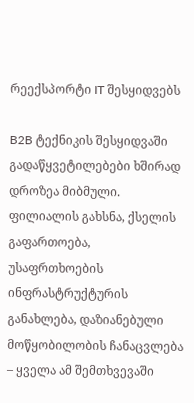რეექსპორტი IT შესყიდვებს

B2B ტექნიკის შესყიდვაში გადაწყვეტილებები ხშირად დროზეა მიბმული. ფილიალის გახსნა, ქსელის გაფართოება, უსაფრთხოების ინფრასტრუქტურის განახლება, დაზიანებული მოწყობილობის ჩანაცვლება – ყველა ამ შემთხვევაში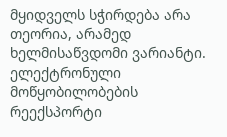მყიდველს სჭირდება არა თეორია, არამედ ხელმისაწვდომი ვარიანტი. ელექტრონული მოწყობილობების რეექსპორტი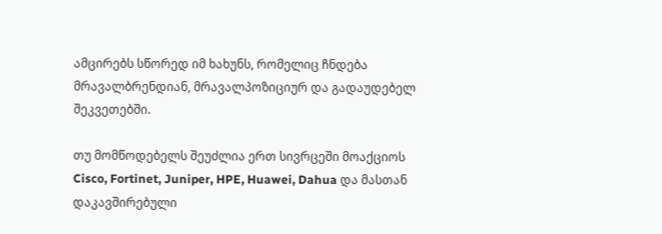ამცირებს სწორედ იმ ხახუნს, რომელიც ჩნდება მრავალბრენდიან, მრავალპოზიციურ და გადაუდებელ შეკვეთებში.

თუ მომწოდებელს შეუძლია ერთ სივრცეში მოაქციოს Cisco, Fortinet, Juniper, HPE, Huawei, Dahua და მასთან დაკავშირებული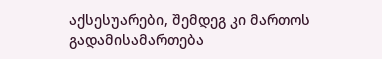აქსესუარები, შემდეგ კი მართოს გადამისამართება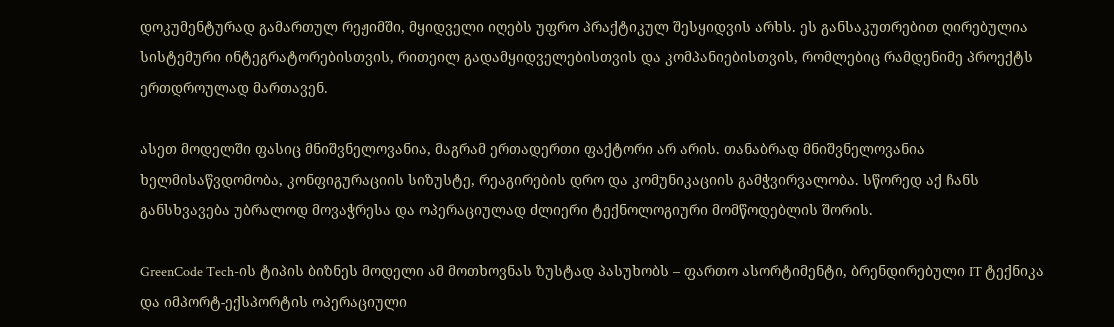დოკუმენტურად გამართულ რეჟიმში, მყიდველი იღებს უფრო პრაქტიკულ შესყიდვის არხს. ეს განსაკუთრებით ღირებულია სისტემური ინტეგრატორებისთვის, რითეილ გადამყიდველებისთვის და კომპანიებისთვის, რომლებიც რამდენიმე პროექტს ერთდროულად მართავენ.

ასეთ მოდელში ფასიც მნიშვნელოვანია, მაგრამ ერთადერთი ფაქტორი არ არის. თანაბრად მნიშვნელოვანია ხელმისაწვდომობა, კონფიგურაციის სიზუსტე, რეაგირების დრო და კომუნიკაციის გამჭვირვალობა. სწორედ აქ ჩანს განსხვავება უბრალოდ მოვაჭრესა და ოპერაციულად ძლიერი ტექნოლოგიური მომწოდებლის შორის.

GreenCode Tech-ის ტიპის ბიზნეს მოდელი ამ მოთხოვნას ზუსტად პასუხობს – ფართო ასორტიმენტი, ბრენდირებული IT ტექნიკა და იმპორტ-ექსპორტის ოპერაციული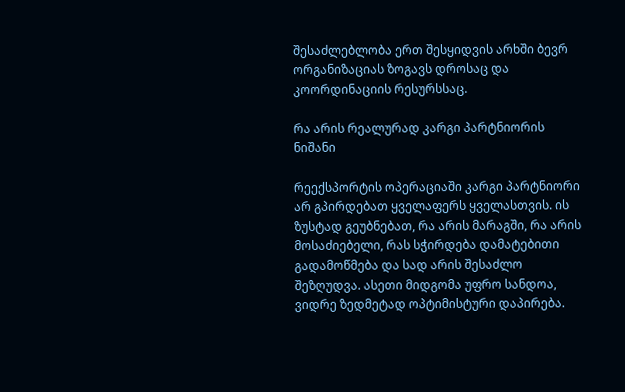შესაძლებლობა ერთ შესყიდვის არხში ბევრ ორგანიზაციას ზოგავს დროსაც და კოორდინაციის რესურსსაც.

რა არის რეალურად კარგი პარტნიორის ნიშანი

რეექსპორტის ოპერაციაში კარგი პარტნიორი არ გპირდებათ ყველაფერს ყველასთვის. ის ზუსტად გეუბნებათ, რა არის მარაგში, რა არის მოსაძიებელი, რას სჭირდება დამატებითი გადამოწმება და სად არის შესაძლო შეზღუდვა. ასეთი მიდგომა უფრო სანდოა, ვიდრე ზედმეტად ოპტიმისტური დაპირება.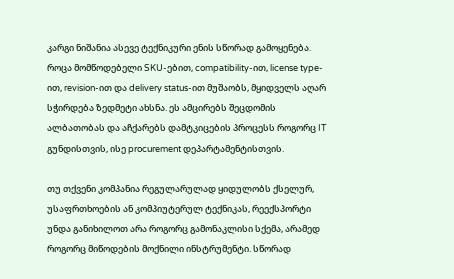კარგი ნიშანია ასევე ტექნიკური ენის სწორად გამოყენება. როცა მომწოდებელი SKU-ებით, compatibility-ით, license type-ით, revision-ით და delivery status-ით მუშაობს, მყიდველს აღარ სჭირდება ზედმეტი ახსნა. ეს ამცირებს შეცდომის ალბათობას და აჩქარებს დამტკიცების პროცესს როგორც IT გუნდისთვის, ისე procurement დეპარტამენტისთვის.

თუ თქვენი კომპანია რეგულარულად ყიდულობს ქსელურ, უსაფრთხოების ან კომპიუტერულ ტექნიკას, რეექსპორტი უნდა განიხილოთ არა როგორც გამონაკლისი სქემა, არამედ როგორც მიწოდების მოქნილი ინსტრუმენტი. სწორად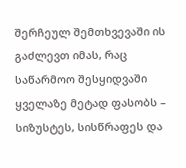შერჩეულ შემთხვევაში ის გაძლევთ იმას, რაც საწარმოო შესყიდვაში ყველაზე მეტად ფასობს – სიზუსტეს, სისწრაფეს და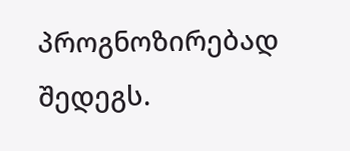პროგნოზირებად შედეგს.